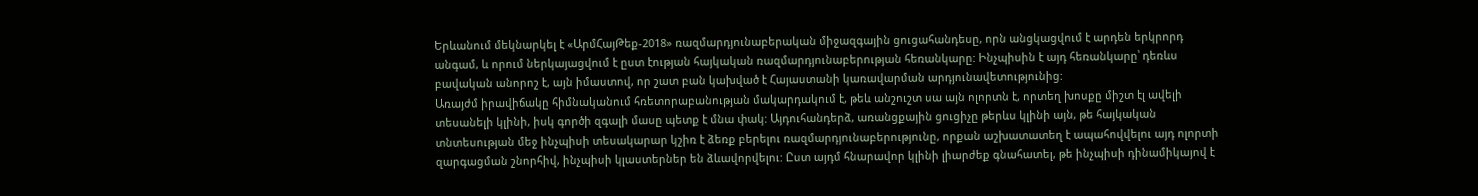Երևանում մեկնարկել է «ԱրմՀայԹեք-2018» ռազմարդյունաբերական միջազգային ցուցահանդեսը, որն անցկացվում է արդեն երկրորդ անգամ, և որում ներկայացվում է ըստ էության հայկական ռազմարդյունաբերության հեռանկարը: Ինչպիսին է այդ հեռանկարը՝ դեռևս բավական անորոշ է, այն իմաստով, որ շատ բան կախված է Հայաստանի կառավարման արդյունավետությունից:
Առայժմ իրավիճակը հիմնականում հռետորաբանության մակարդակում է, թեև անշուշտ սա այն ոլորտն է, որտեղ խոսքը միշտ էլ ավելի տեսանելի կլինի, իսկ գործի զգալի մասը պետք է մնա փակ: Այդուհանդերձ, առանցքային ցուցիչը թերևս կլինի այն, թե հայկական տնտեսության մեջ ինչպիսի տեսակարար կշիռ է ձեռք բերելու ռազմարդյունաբերությունը, որքան աշխատատեղ է ապահովվելու այդ ոլորտի զարգացման շնորհիվ, ինչպիսի կլաստերներ են ձևավորվելու: Ըստ այդմ հնարավոր կլինի լիարժեք գնահատել, թե ինչպիսի դինամիկայով է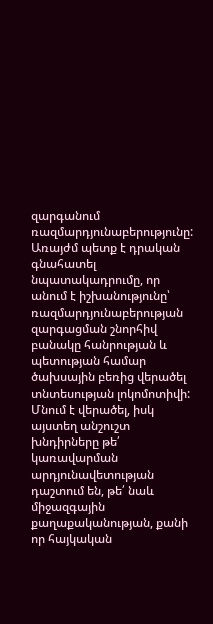զարգանում ռազմարդյունաբերությունը:
Առայժմ պետք է դրական գնահատել նպատակադրումը, որ անում է իշխանությունը՝ ռազմարդյունաբերության զարգացման շնորհիվ բանակը հանրության և պետության համար ծախսային բեռից վերածել տնտեսության լոկոմոտիվի: Մնում է վերածել, իսկ այստեղ անշուշտ խնդիրները թե՛ կառավարման արդյունավետության դաշտում են, թե՛ նաև միջազգային քաղաքականության, քանի որ հայկական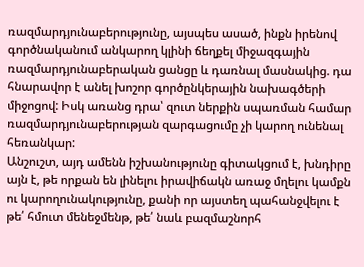ռազմարդյունաբերությունը, այսպես ասած, ինքն իրենով գործնականում անկարող կլինի ճեղքել միջազգային ռազմարդյունաբերական ցանցը և դառնալ մասնակից. դա հնարավոր է անել խոշոր գործընկերային նախագծերի միջոցով: Իսկ առանց դրա՝ զուտ ներքին սպառման համար ռազմարդյունաբերության զարգացումը չի կարող ունենալ հեռանկար:
Անշուշտ, այդ ամենն իշխանությունը գիտակցում է, խնդիրը այն է, թե որքան են լինելու իրավիճակն առաջ մղելու կամքն ու կարողունակությունը, քանի որ այստեղ պահանջվելու է թե՛ հմուտ մենեջմենթ, թե՛ նաև բազմաշնորհ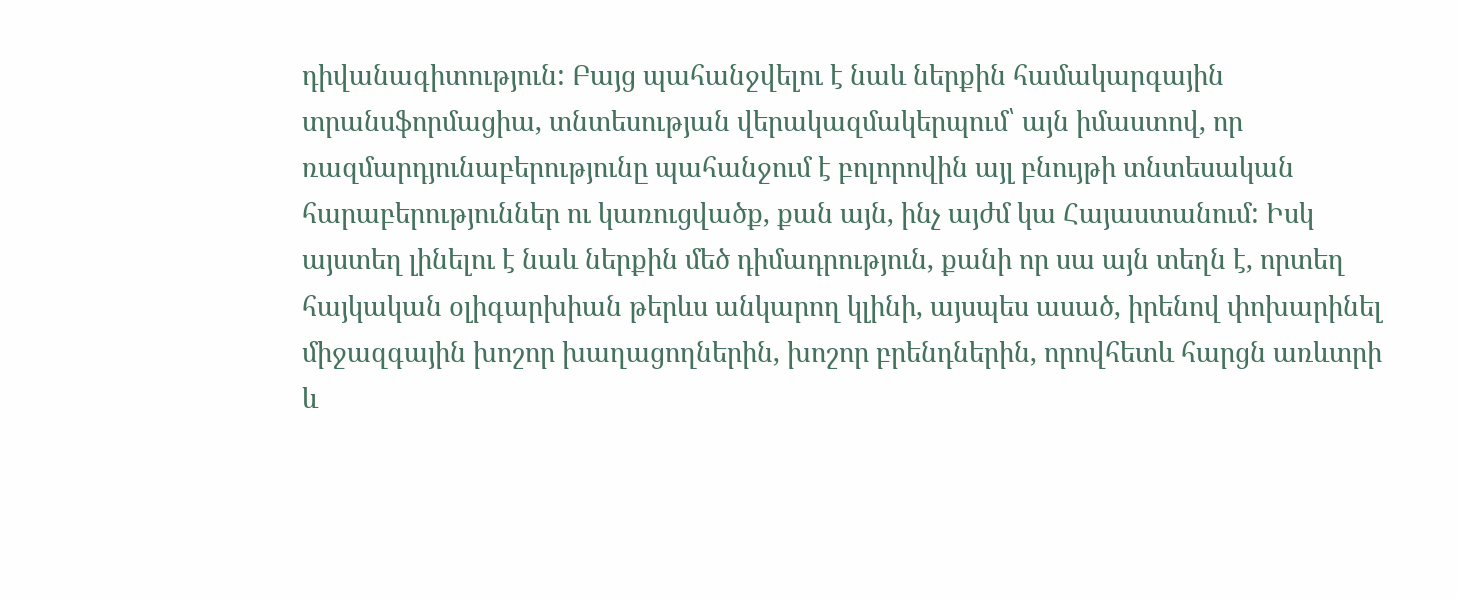դիվանագիտություն: Բայց պահանջվելու է նաև ներքին համակարգային տրանսֆորմացիա, տնտեսության վերակազմակերպում՝ այն իմաստով, որ ռազմարդյունաբերությունը պահանջում է բոլորովին այլ բնույթի տնտեսական հարաբերություններ ու կառուցվածք, քան այն, ինչ այժմ կա Հայաստանում: Իսկ այստեղ լինելու է նաև ներքին մեծ դիմադրություն, քանի որ սա այն տեղն է, որտեղ հայկական օլիգարխիան թերևս անկարող կլինի, այսպես ասած, իրենով փոխարինել միջազգային խոշոր խաղացողներին, խոշոր բրենդներին, որովհետև հարցն առևտրի և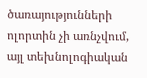ծառայությունների ոլորտին չի առնչվում, այլ տեխնոլոգիական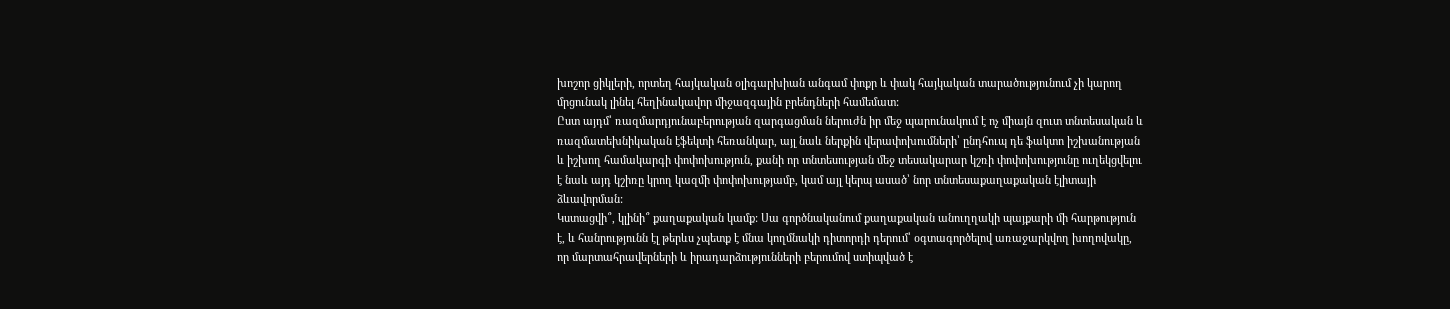խոշոր ցիկլերի, որտեղ հայկական օլիգարխիան անգամ փոքր և փակ հայկական տարածությունում չի կարող մրցունակ լինել հեղինակավոր միջազգային բրենդների համեմատ:
Ըստ այդմ՝ ռազմարդյունաբերության զարգացման ներուժն իր մեջ պարունակում է ոչ միայն զուտ տնտեսական և ռազմատեխնիկական էֆեկտի հեռանկար, այլ նաև ներքին վերափոխումների՝ ընդհուպ դե ֆակտո իշխանության և իշխող համակարգի փոփոխություն, քանի որ տնտեսության մեջ տեսակարար կշռի փոփոխությունը ուղեկցվելու է նաև այդ կշիռը կրող կազմի փոփոխությամբ, կամ այլ կերպ ասած՝ նոր տնտեսաքաղաքական էլիտայի ձևավորման:
Կստացվի՞, կլինի՞ քաղաքական կամք: Սա գործնականում քաղաքական անուղղակի պայքարի մի հարթություն է, և հանրությունն էլ թերևս չպետք է մնա կողմնակի դիտորդի դերում՝ օգտագործելով առաջարկվող խողովակը, որ մարտահրավերների և իրադարձությունների բերումով ստիպված է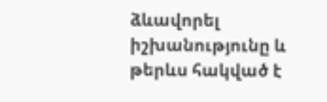ձևավորել իշխանությունը և թերևս հակված է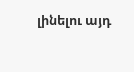լինելու այդ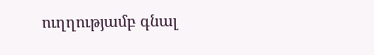ուղղությամբ գնալ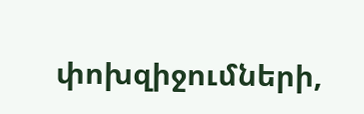փոխզիջումների,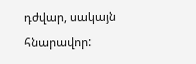դժվար, սակայն հնարավոր: